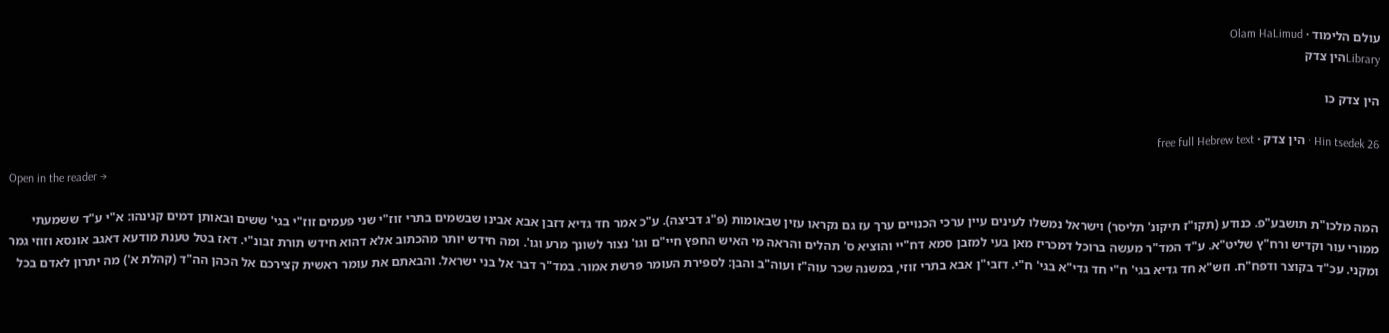עולם הלימוד · Olam HaLimud
Libraryהין צדק

הין צדק כו

Hin tsedek 26 · הין צדק · free full Hebrew text

Open in the reader →

המה מלכו"ת תושבע"פ. כנודע (תקו"ז תיקונ' תליסר) וישראל נמשלו לעינים עיין ערכי הכנויים ערך עז גם נקראו עזין שבאומות (פ"ג דביצה). ע"כ אמר חד גדיא דזבן אבא אבינו שבשמים בתרי זוז"י שני פעמים זוז"י בגי' ששים ובאותן דמים קנינהו: א"י ע"ד ששמעתי ממורי עור וקדיש ורח"ץ שליט"א. ע"ד המד"ר מעשה ברוכל דמכריז מאן בעי למזבן סמא דח"יי והוציא ס' תהלים והראה מי האיש החפץ חיי"ם וגו' נצור לשונך מרע וגו'. ומה חידש יותר מהכתוב אלא דהוא חידש תורת זבונ"י. דאז בטל טענת מודעא דאגב אונסא וזוזי גמר ומקני. עכ"ד בקוצר ודפח"ח. וזש"א חד גדיא בגי' ח"י חד גדי"א בגי' ח"י. דזבי"ן אבא בתרי זוזי, במשנה שכר עוה"ז ועוה"ב והבן: לספירת העומר פרשת אמור. במד"ר דבר אל בני ישראל. והבאתם את עומר ראשית קצירכם אל הכהן הה"ד (קהלת א') מה יתרון לאדם בכל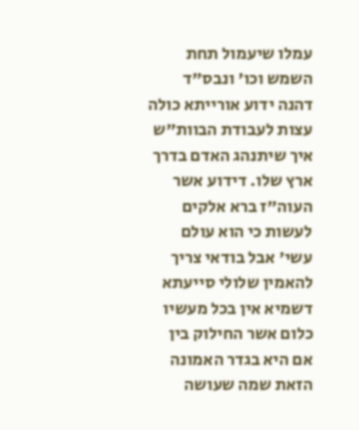עמלו שיעמול תחת השמש וכו' ונבס"ד דהנה ידוע אורייתא כולה עצות לעבודת הבוות"ש איך שיתנהג האדם בדרך ארץ שלו. דידוע אשר העוה"ז ברא אלקים לעשות כי הוא עולם עשי' אבל בודאי צריך להאמין שלולי סייעתא דשמיא אין בכל מעשיו כלום אשר החילוק בין אם היא בגדר האמונה הזאת שמה שעושה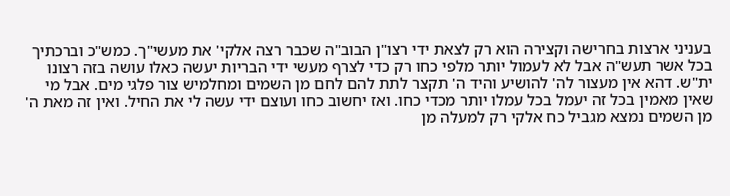בעניני ארצות בחרישה וקצירה הוא רק לצאת ידי רצו"ן הבוב"ה שכבר רצה אלקי' את מעשי"ך. כמש"כ וברכתיך בכל אשר תעש"ה אבל לא לעמול יותר מלפי כחו רק כדי לצרף מעשי ידי הבריות יעשה כאלו עושה בזה רצונו ית"ש. דהא אין מעצור לה' להושיע והיד ה' תקצר לתת להם לחם מן השמים ומחלמיש צור פלגי מים. אבל מי שאין מאמין בכל זה יעמל בכל עמלו יותר מכדי כחו. ואז יחשוב כחו ועוצם ידי עשה לי את החיל. ואין זה מאת ה' מן השמים נמצא מגביל כח אלקי רק למעלה מן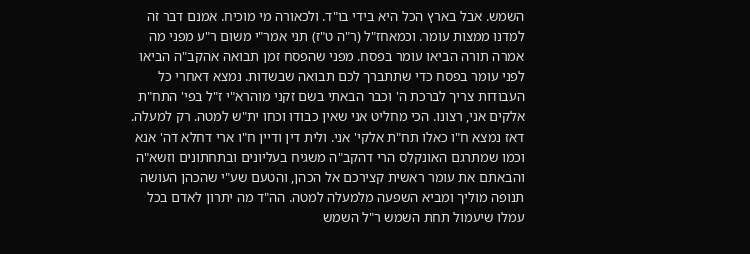השמש. אבל בארץ הכל היא בידי בו"ד. ולכאורה מי מוכיח. אמנם דבר זה למדנו ממצות עומר. וכמאחז"ל (ר"ה ט"ז) תני אמר"י משום ר"ע מפני מה אמרה תורה הביאו עומר בפסח. מפני שהפסח זמן תבואה אהקב"ה הביאו לפני עומר בפסח כדי שתתברך לכם תבואה שבשדות. נמצא דאחרי כל העבודות צריך לברכת ה' וכבר הבאתי בשם זקני מוהרא"י ז"ל בפי' התח"ת אלקים אני, רצונו. הכי מחליט אני שאין כבודו וכחו ית"ש למטה. רק למעלה. דאז נמצא ח"ו כאלו תח"ת אלקי' אני. ולית דין ודיין ח"ו ארי דחלא דה' אנא וכמו שמתרגם האונקלס הרי דהקב"ה משגיח בעליונים ובתחתונים וזשא"ה והבאתם את עומר ראשית קצירכם אל הכהן, והטעם שע"י שהכהן העושה תנופה מוליך ומביא השפעה מלמעלה למטה. הה"ד מה יתרון לאדם בכל עמלו שיעמול תחת השמש ר"ל השמש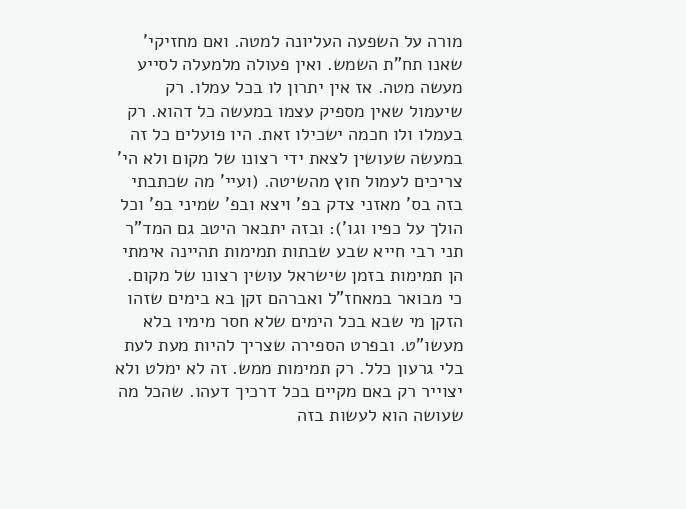מורה על השפעה העליונה למטה. ואם מחזיקי' שאנו תח"ת השמש. ואין פעולה מלמעלה לסייע מעשה מטה. אז אין יתרון לו בכל עמלו. רק שיעמול שאין מספיק עצמו במעשה כל דהוא. רק בעמלו ולו חכמה ישכילו זאת. היו פועלים כל זה במעשה שעושין לצאת ידי רצונו של מקום ולא הי' צריכים לעמול חוץ מהשיטה. (ועיי' מה שכתבתי בזה בס' מאזני צדק בפ' ויצא ובפ' שמיני בפ' וכל הולך על כפיו וגו'): ובזה יתבאר היטב גם המד"ר תני רבי חייא שבע שבתות תמימות תהיינה אימתי הן תמימות בזמן שישראל עושין רצונו של מקום. כי מבואר במאחז"ל ואברהם זקן בא בימים שזהו הזקן מי שבא בכל הימים שלא חסר מימיו בלא מעשו"ט. ובפרט הספירה שצריך להיות מעת לעת בלי גרעון כלל. רק תמימות ממש. זה לא ימלט ולא יצוייר רק באם מקיים בכל דרכיך דעהו. שהכל מה שעושה הוא לעשות בזה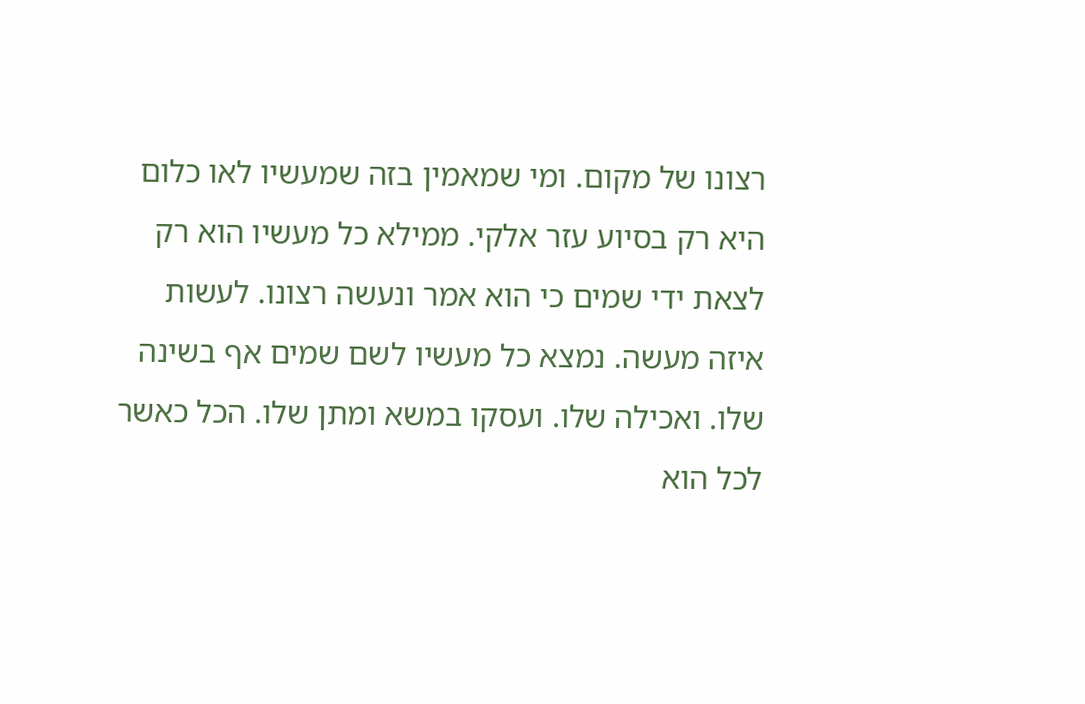רצונו של מקום. ומי שמאמין בזה שמעשיו לאו כלום היא רק בסיוע עזר אלקי. ממילא כל מעשיו הוא רק לצאת ידי שמים כי הוא אמר ונעשה רצונו. לעשות איזה מעשה. נמצא כל מעשיו לשם שמים אף בשינה שלו. ואכילה שלו. ועסקו במשא ומתן שלו. הכל כאשר לכל הוא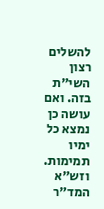להשלים רצון השי"ת בזה. ואם עושה כן נמצא כל ימיו תמימות. וזש"א המד"ר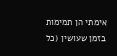אימתי הן תמימות בזמן שעושין (כל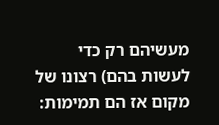מעשיהם רק כדי לעשות בהם) רצונו של מקום אז הם תמימות: